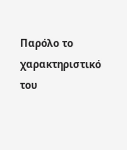Παρόλο το χαρακτηριστικό του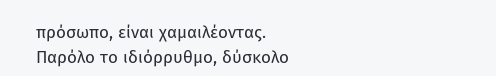πρόσωπο, είναι χαμαιλέοντας. Παρόλο το ιδιόρρυθμο, δύσκολο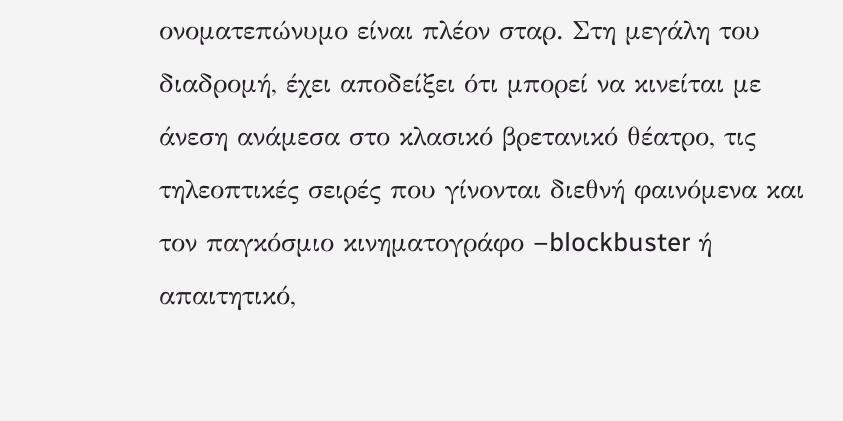ονοματεπώνυμο είναι πλέον σταρ. Στη μεγάλη του διαδρομή, έχει αποδείξει ότι μπορεί να κινείται με άνεση ανάμεσα στο κλασικό βρετανικό θέατρο, τις τηλεοπτικές σειρές που γίνονται διεθνή φαινόμενα και τον παγκόσμιο κινηματογράφο –blockbuster ή απαιτητικό,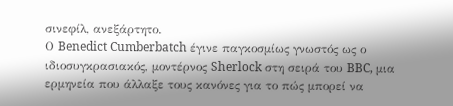σινεφίλ, ανεξάρτητο.
Ο Benedict Cumberbatch έγινε παγκοσμίως γνωστός ως ο ιδιοσυγκρασιακός, μοντέρνος Sherlock στη σειρά του BBC, μια ερμηνεία που άλλαξε τους κανόνες για το πώς μπορεί να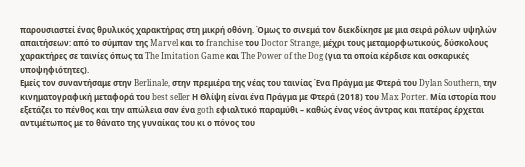παρουσιαστεί ένας θρυλικός χαρακτήρας στη μικρή οθόνη. Όμως το σινεμά τον διεκδίκησε με μια σειρά ρόλων υψηλών απαιτήσεων: από το σύμπαν της Marvel και το franchise του Doctor Strange, μέχρι τους μεταμορφωτικούς, δύσκολους χαρακτήρες σε ταινίες όπως τα The Imitation Game και The Power of the Dog (για τα οποία κέρδισε και οσκαρικές υποψηφιότητες).
Εμείς τον συναντήσαμε στην Berlinale, στην πρεμιέρα της νέας του ταινίας Ένα Πράγμα με Φτερά του Dylan Southern, την κινηματογραφική μεταφορά του best seller Η Θλίψη είναι ένα Πράγμα με Φτερά (2018) του Max Porter. Μία ιστορία που εξετάζει το πένθος και την απώλεια σαν ένα goth εφιαλτικό παραμύθι – καθώς ένας νέος άντρας και πατέρας έρχεται αντιμέτωπος με το θάνατο της γυναίκας του κι ο πόνος του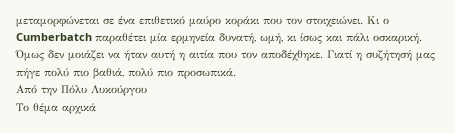μεταμορφώνεται σε ένα επιθετικό μαύρο κοράκι που τον στοιχειώνει. Κι ο Cumberbatch παραθέτει μία ερμηνεία δυνατή, ωμή, κι ίσως και πάλι οσκαρική.
Όμως δεν μοιάζει να ήταν αυτή η αιτία που τον αποδέχθηκε. Γιατί η συζήτησή μας πήγε πολύ πιο βαθιά, πολύ πιο προσωπικά.
Από την Πόλυ Λυκούργου
Το θέμα αρχικά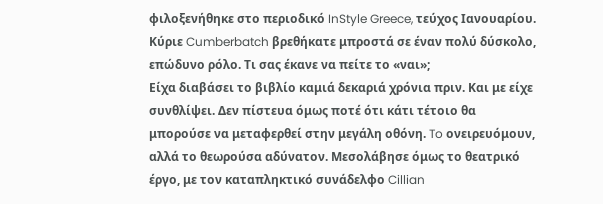φιλοξενήθηκε στο περιοδικό InStyle Greece, τεύχος Ιανουαρίου.
Κύριε Cumberbatch βρεθήκατε μπροστά σε έναν πολύ δύσκολο, επώδυνο ρόλο. Τι σας έκανε να πείτε το «ναι»;
Είχα διαβάσει το βιβλίο καμιά δεκαριά χρόνια πριν. Και με είχε συνθλίψει. Δεν πίστευα όμως ποτέ ότι κάτι τέτοιο θα μπορούσε να μεταφερθεί στην μεγάλη οθόνη. To ονειρευόμουν, αλλά το θεωρούσα αδύνατον. Μεσολάβησε όμως το θεατρικό έργο, με τον καταπληκτικό συνάδελφο Cillian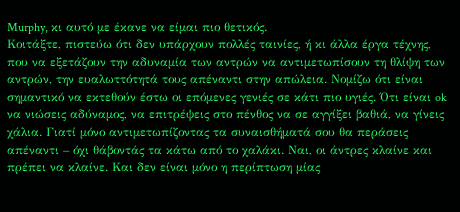Murphy, κι αυτό με έκανε να είμαι πιο θετικός.
Κοιτάξτε, πιστεύω ότι δεν υπάρχουν πολλές ταινίες, ή κι άλλα έργα τέχνης, που να εξετάζουν την αδυναμία των αντρών να αντιμετωπίσουν τη θλίψη των αντρών, την ευαλωττότητά τους απέναντι στην απώλεια. Νομίζω ότι είναι σημαντικό να εκτεθούν έστω οι επόμενες γενιές σε κάτι πιο υγιές. Ότι είναι ok να νιώσεις αδύναμος, να επιτρέψεις στο πένθος να σε αγγίξει βαθιά, να γίνεις χάλια. Γιατί μόνο αντιμετωπίζοντας τα συναισθήματά σου θα περάσεις απέναντι – όχι θάβοντάς τα κάτω από το χαλάκι. Ναι, οι άντρες κλαίνε και πρέπει να κλαίνε. Και δεν είναι μόνο η περίπτωση μίας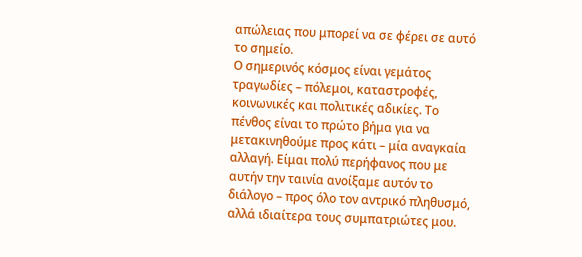απώλειας που μπορεί να σε φέρει σε αυτό το σημείο.
Ο σημερινός κόσμος είναι γεμάτος τραγωδίες – πόλεμοι, καταστροφές, κοινωνικές και πολιτικές αδικίες. Το πένθος είναι το πρώτο βήμα για να μετακινηθούμε προς κάτι – μία αναγκαία αλλαγή. Είμαι πολύ περήφανος που με αυτήν την ταινία ανοίξαμε αυτόν το διάλογο – προς όλο τον αντρικό πληθυσμό, αλλά ιδιαίτερα τους συμπατριώτες μου.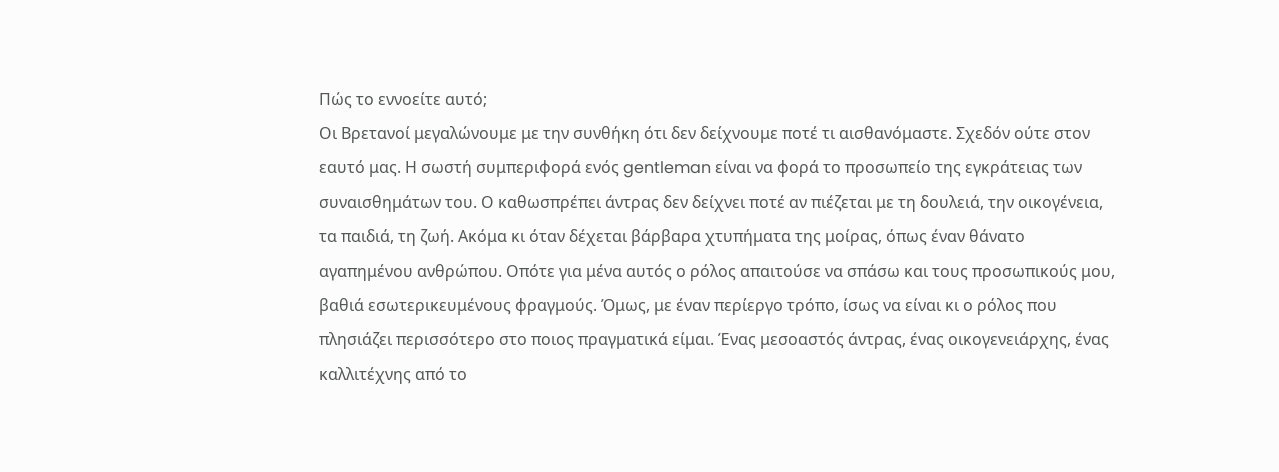Πώς το εννοείτε αυτό;
Οι Βρετανοί μεγαλώνουμε με την συνθήκη ότι δεν δείχνουμε ποτέ τι αισθανόμαστε. Σχεδόν ούτε στον εαυτό μας. Η σωστή συμπεριφορά ενός gentleman είναι να φορά το προσωπείο της εγκράτειας των συναισθημάτων του. Ο καθωσπρέπει άντρας δεν δείχνει ποτέ αν πιέζεται με τη δουλειά, την οικογένεια, τα παιδιά, τη ζωή. Ακόμα κι όταν δέχεται βάρβαρα χτυπήματα της μοίρας, όπως έναν θάνατο αγαπημένου ανθρώπου. Οπότε για μένα αυτός ο ρόλος απαιτούσε να σπάσω και τους προσωπικούς μου, βαθιά εσωτερικευμένους φραγμούς. Όμως, με έναν περίεργο τρόπο, ίσως να είναι κι ο ρόλος που πλησιάζει περισσότερο στο ποιος πραγματικά είμαι. Ένας μεσοαστός άντρας, ένας οικογενειάρχης, ένας καλλιτέχνης από το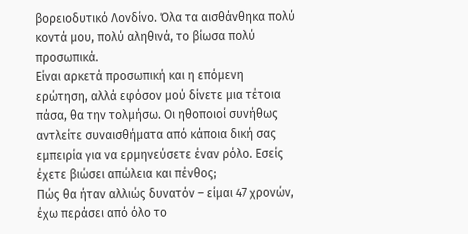βορειοδυτικό Λονδίνο. Όλα τα αισθάνθηκα πολύ κοντά μου, πολύ αληθινά, το βίωσα πολύ προσωπικά.
Είναι αρκετά προσωπική και η επόμενη ερώτηση, αλλά εφόσον μού δίνετε μια τέτοια πάσα, θα την τολμήσω. Οι ηθοποιοί συνήθως αντλείτε συναισθήματα από κάποια δική σας εμπειρία για να ερμηνεύσετε έναν ρόλο. Εσείς έχετε βιώσει απώλεια και πένθος;
Πώς θα ήταν αλλιώς δυνατόν – είμαι 47 χρονών, έχω περάσει από όλο το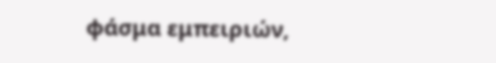φάσμα εμπειριών,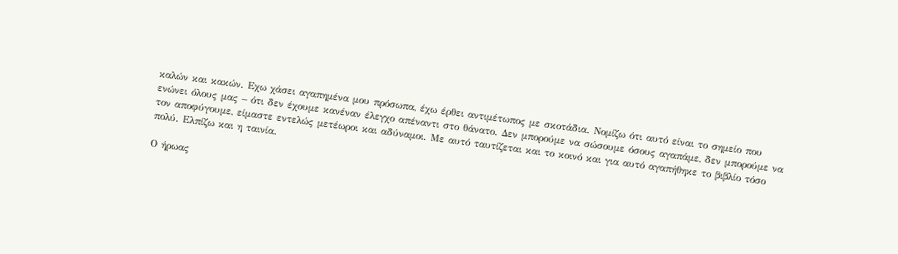καλών και κακών. Eχω χάσει αγαπημένα μου πρόσωπα, έχω έρθει αντιμέτωπος με σκοτάδια. Νομίζω ότι αυτό είναι το σημείο που ενώνει όλους μας – ότι δεν έχουμε κανέναν έλεγχο απέναντι στο θάνατο. Δεν μπορούμε να σώσουμε όσους αγαπάμε, δεν μπορούμε να τον αποφύγουμε, είμαστε εντελώς μετέωροι και αδύναμοι. Με αυτό ταυτίζεται και το κοινό και για αυτό αγαπήθηκε το βιβλίο τόσο πολύ. Ελπίζω και η ταινία.

Ο ήρωας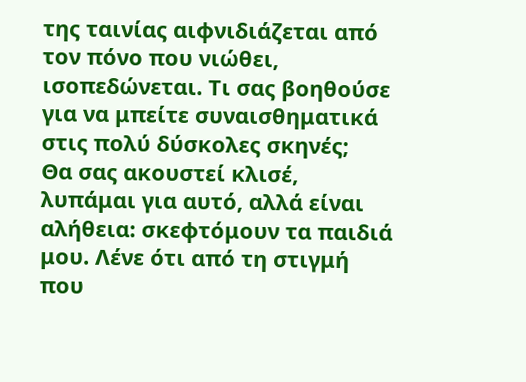της ταινίας αιφνιδιάζεται από τον πόνο που νιώθει, ισοπεδώνεται. Τι σας βοηθούσε για να μπείτε συναισθηματικά στις πολύ δύσκολες σκηνές;
Θα σας ακουστεί κλισέ, λυπάμαι για αυτό, αλλά είναι αλήθεια: σκεφτόμουν τα παιδιά μου. Λένε ότι από τη στιγμή που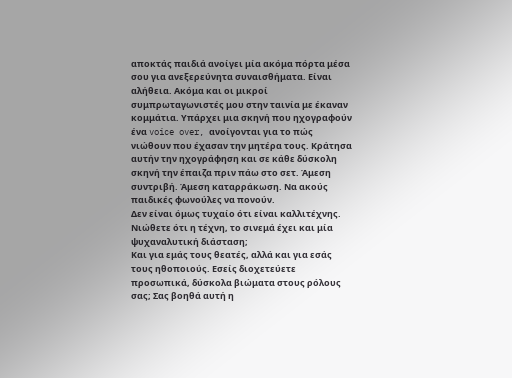αποκτάς παιδιά ανοίγει μία ακόμα πόρτα μέσα σου για ανεξερεύνητα συναισθήματα. Είναι αλήθεια. Ακόμα και οι μικροί συμπρωταγωνιστές μου στην ταινία με έκαναν κομμάτια. Υπάρχει μια σκηνή που ηχογραφούν ένα voice over, ανοίγονται για το πώς νιώθουν που έχασαν την μητέρα τους. Κράτησα αυτήν την ηχογράφηση και σε κάθε δύσκολη σκηνή την έπαιζα πριν πάω στο σετ. Άμεση συντριβή. Άμεση καταρράκωση. Να ακούς παιδικές φωνούλες να πονούν.
Δεν είναι όμως τυχαίο ότι είναι καλλιτέχνης. Νιώθετε ότι η τέχνη, το σινεμά έχει και μία ψυχαναλυτική διάσταση;
Και για εμάς τους θεατές, αλλά και για εσάς τους ηθοποιούς. Εσείς διοχετεύετε προσωπικά, δύσκολα βιώματα στους ρόλους σας; Σας βοηθά αυτή η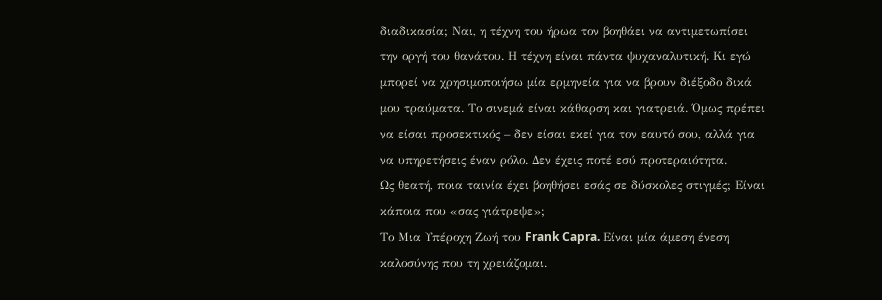διαδικασία; Ναι, η τέχνη του ήρωα τον βοηθάει να αντιμετωπίσει την οργή του θανάτου. Η τέχνη είναι πάντα ψυχαναλυτική. Κι εγώ μπορεί να χρησιμοποιήσω μία ερμηνεία για να βρουν διέξοδο δικά μου τραύματα. Το σινεμά είναι κάθαρση και γιατρειά. Όμως πρέπει να είσαι προσεκτικός – δεν είσαι εκεί για τον εαυτό σου, αλλά για να υπηρετήσεις έναν ρόλο. Δεν έχεις ποτέ εσύ προτεραιότητα.
Ως θεατή, ποια ταινία έχει βοηθήσει εσάς σε δύσκολες στιγμές; Είναι κάποια που «σας γιάτρεψε»;
Το Μια Υπέροχη Ζωή του Frank Capra. Είναι μία άμεση ένεση καλοσύνης που τη χρειάζομαι.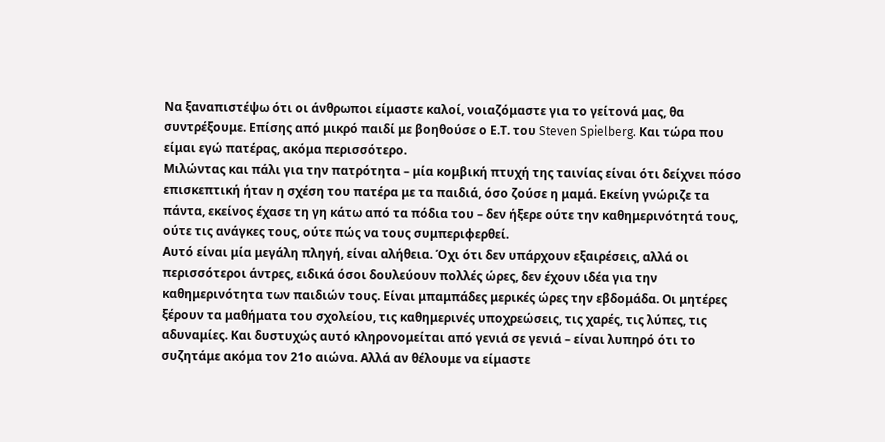Να ξαναπιστέψω ότι οι άνθρωποι είμαστε καλοί, νοιαζόμαστε για το γείτονά μας, θα συντρέξουμε. Επίσης από μικρό παιδί με βοηθούσε ο Ε.Τ. του Steven Spielberg. Και τώρα που είμαι εγώ πατέρας, ακόμα περισσότερο.
Μιλώντας και πάλι για την πατρότητα – μία κομβική πτυχή της ταινίας είναι ότι δείχνει πόσο επισκεπτική ήταν η σχέση του πατέρα με τα παιδιά, όσο ζούσε η μαμά. Εκείνη γνώριζε τα πάντα, εκείνος έχασε τη γη κάτω από τα πόδια του – δεν ήξερε ούτε την καθημερινότητά τους, ούτε τις ανάγκες τους, ούτε πώς να τους συμπεριφερθεί.
Αυτό είναι μία μεγάλη πληγή, είναι αλήθεια. Όχι ότι δεν υπάρχουν εξαιρέσεις, αλλά οι περισσότεροι άντρες, ειδικά όσοι δουλεύουν πολλές ώρες, δεν έχουν ιδέα για την καθημερινότητα των παιδιών τους. Είναι μπαμπάδες μερικές ώρες την εβδομάδα. Οι μητέρες ξέρουν τα μαθήματα του σχολείου, τις καθημερινές υποχρεώσεις, τις χαρές, τις λύπες, τις αδυναμίες. Και δυστυχώς αυτό κληρονομείται από γενιά σε γενιά – είναι λυπηρό ότι το συζητάμε ακόμα τον 21ο αιώνα. Αλλά αν θέλουμε να είμαστε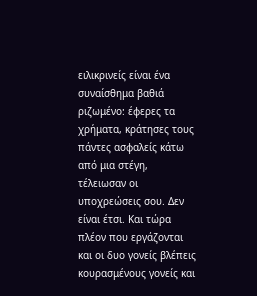ειλικρινείς είναι ένα συναίσθημα βαθιά ριζωμένο: έφερες τα χρήματα, κράτησες τους πάντες ασφαλείς κάτω από μια στέγη, τέλειωσαν οι υποχρεώσεις σου. Δεν είναι έτσι. Και τώρα πλέον που εργάζονται και οι δυο γονείς βλέπεις κουρασμένους γονείς και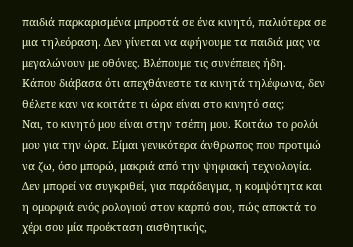παιδιά παρκαρισμένα μπροστά σε ένα κινητό, παλιότερα σε μια τηλεόραση. Δεν γίνεται να αφήνουμε τα παιδιά μας να μεγαλώνουν με οθόνες. Βλέπουμε τις συνέπειες ήδη.
Κάπου διάβασα ότι απεχθάνεστε τα κινητά τηλέφωνα, δεν θέλετε καν να κοιτάτε τι ώρα είναι στο κινητό σας;
Ναι, το κινητό μου είναι στην τσέπη μου. Κοιτάω το ρολόι μου για την ώρα. Είμαι γενικότερα άνθρωπος που προτιμώ να ζω, όσο μπορώ, μακριά από την ψηφιακή τεχνολογία. Δεν μπορεί να συγκριθεί, για παράδειγμα, η κομψότητα και η ομορφιά ενός ρολογιού στον καρπό σου, πώς αποκτά το χέρι σου μία προέκταση αισθητικής,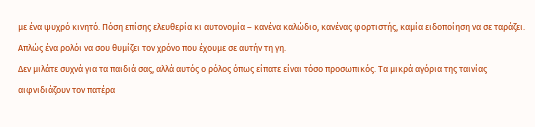με ένα ψυχρό κινητό. Πόση επίσης ελευθερία κι αυτονομία – κανένα καλώδιο, κανένας φορτιστής, καμία ειδοποίηση να σε ταράζει. Απλώς ένα ρολόι να σου θυμίζει τον χρόνο που έχουμε σε αυτήν τη γη.
Δεν μιλάτε συχνά για τα παιδιά σας, αλλά αυτός ο ρόλος όπως είπατε είναι τόσο προσωπικός. Τα μικρά αγόρια της ταινίας αιφνιδιάζουν τον πατέρα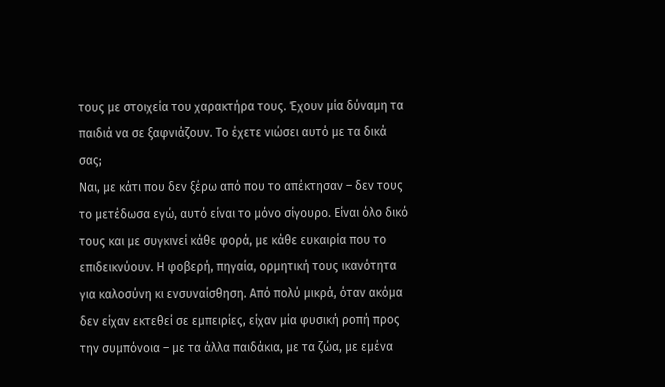τους με στοιχεία του χαρακτήρα τους. Έχουν μία δύναμη τα παιδιά να σε ξαφνιάζουν. Το έχετε νιώσει αυτό με τα δικά σας;
Ναι, με κάτι που δεν ξέρω από που το απέκτησαν – δεν τους το μετέδωσα εγώ, αυτό είναι το μόνο σίγουρο. Είναι όλο δικό τους και με συγκινεί κάθε φορά, με κάθε ευκαιρία που το επιδεικνύουν. Η φοβερή, πηγαία, ορμητική τους ικανότητα για καλοσύνη κι ενσυναίσθηση. Από πολύ μικρά, όταν ακόμα δεν είχαν εκτεθεί σε εμπειρίες, είχαν μία φυσική ροπή προς την συμπόνοια – με τα άλλα παιδάκια, με τα ζώα, με εμένα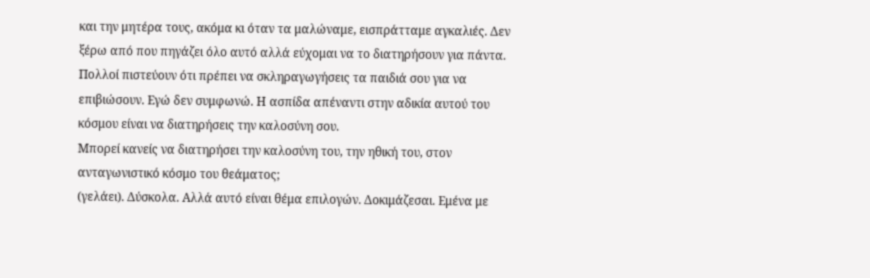και την μητέρα τους, ακόμα κι όταν τα μαλώναμε, εισπράτταμε αγκαλιές. Δεν ξέρω από που πηγάζει όλο αυτό αλλά εύχομαι να το διατηρήσουν για πάντα. Πολλοί πιστεύουν ότι πρέπει να σκληραγωγήσεις τα παιδιά σου για να επιβιώσουν. Εγώ δεν συμφωνώ. Η ασπίδα απέναντι στην αδικία αυτού του κόσμου είναι να διατηρήσεις την καλοσύνη σου.
Μπορεί κανείς να διατηρήσει την καλοσύνη του, την ηθική του, στον ανταγωνιστικό κόσμο του θεάματος;
(γελάει). Δύσκολα. Αλλά αυτό είναι θέμα επιλογών. Δοκιμάζεσαι. Εμένα με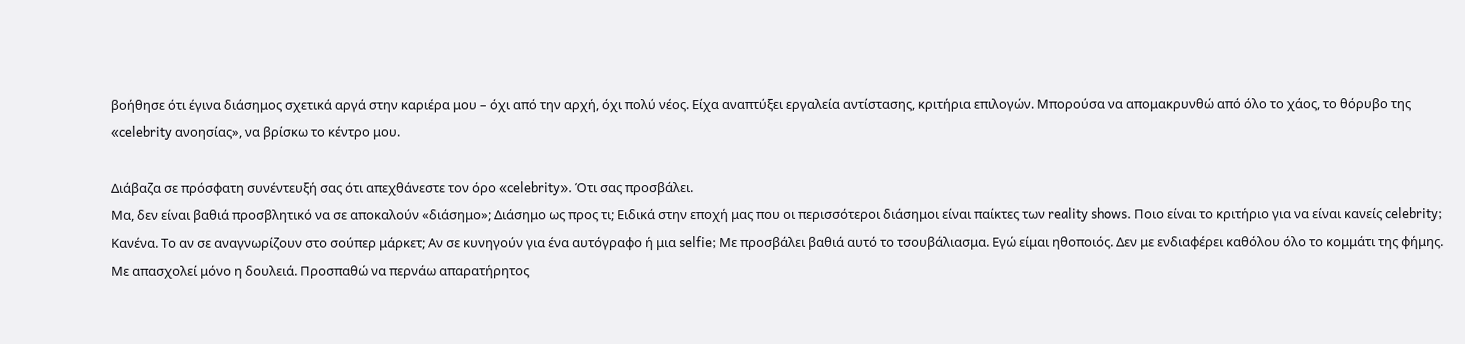βοήθησε ότι έγινα διάσημος σχετικά αργά στην καριέρα μου – όχι από την αρχή, όχι πολύ νέος. Είχα αναπτύξει εργαλεία αντίστασης, κριτήρια επιλογών. Μπορούσα να απομακρυνθώ από όλο το χάος, το θόρυβο της «celebrity ανοησίας», να βρίσκω το κέντρο μου.

Διάβαζα σε πρόσφατη συνέντευξή σας ότι απεχθάνεστε τον όρο «celebrity». Ότι σας προσβάλει.
Μα, δεν είναι βαθιά προσβλητικό να σε αποκαλούν «διάσημο»; Διάσημο ως προς τι; Ειδικά στην εποχή μας που οι περισσότεροι διάσημοι είναι παίκτες των reality shows. Ποιο είναι το κριτήριο για να είναι κανείς celebrity; Κανένα. Το αν σε αναγνωρίζουν στο σούπερ μάρκετ; Αν σε κυνηγούν για ένα αυτόγραφο ή μια selfie; Με προσβάλει βαθιά αυτό το τσουβάλιασμα. Εγώ είμαι ηθοποιός. Δεν με ενδιαφέρει καθόλου όλο το κομμάτι της φήμης. Με απασχολεί μόνο η δουλειά. Προσπαθώ να περνάω απαρατήρητος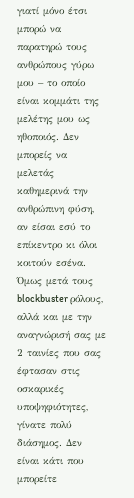γιατί μόνο έτσι μπορώ να παρατηρώ τους ανθρώπους γύρω μου – το οποίο είναι κομμάτι της μελέτης μου ως ηθοποιός. Δεν μπορείς να μελετάς καθημερινά την ανθρώπινη φύση, αν είσαι εσύ το επίκεντρο κι όλοι κοιτούν εσένα.
Όμως μετά τους blockbuster ρόλους, αλλά και με την αναγνώρισή σας με 2 ταινίες που σας έφτασαν στις οσκαρικές υποψηφιότητες, γίνατε πολύ διάσημος. Δεν είναι κάτι που μπορείτε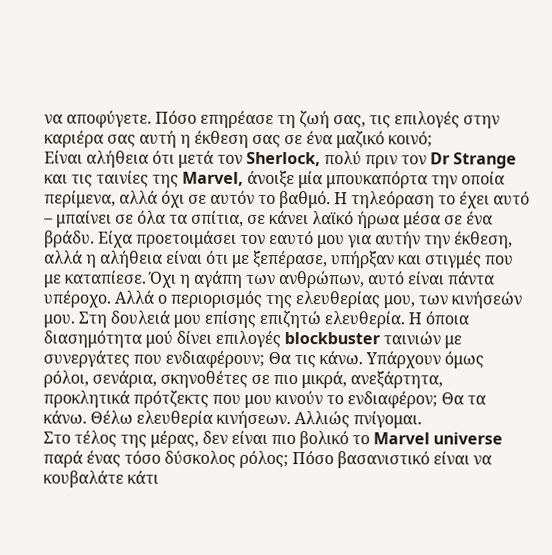να αποφύγετε. Πόσο επηρέασε τη ζωή σας, τις επιλογές στην καριέρα σας αυτή η έκθεση σας σε ένα μαζικό κοινό;
Είναι αλήθεια ότι μετά τον Sherlock, πολύ πριν τον Dr Strange και τις ταινίες της Marvel, άνοιξε μία μπουκαπόρτα την οποία περίμενα, αλλά όχι σε αυτόν το βαθμό. Η τηλεόραση το έχει αυτό – μπαίνει σε όλα τα σπίτια, σε κάνει λαϊκό ήρωα μέσα σε ένα βράδυ. Είχα προετοιμάσει τον εαυτό μου για αυτήν την έκθεση, αλλά η αλήθεια είναι ότι με ξεπέρασε, υπήρξαν και στιγμές που με καταπίεσε. Όχι η αγάπη των ανθρώπων, αυτό είναι πάντα υπέροχο. Αλλά ο περιορισμός της ελευθερίας μου, των κινήσεών μου. Στη δουλειά μου επίσης επιζητώ ελευθερία. Η όποια διασημότητα μού δίνει επιλογές blockbuster ταινιών με συνεργάτες που ενδιαφέρουν; Θα τις κάνω. Υπάρχουν όμως ρόλοι, σενάρια, σκηνοθέτες σε πιο μικρά, ανεξάρτητα, προκλητικά πρότζεκτς που μου κινούν το ενδιαφέρον; Θα τα κάνω. Θέλω ελευθερία κινήσεων. Αλλιώς πνίγομαι.
Στο τέλος της μέρας, δεν είναι πιο βολικό το Marvel universe παρά ένας τόσο δύσκολος ρόλος; Πόσο βασανιστικό είναι να κουβαλάτε κάτι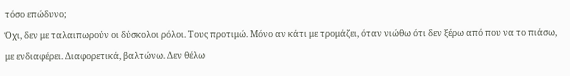τόσο επώδυνο;
Όχι, δεν με ταλαιπωρούν οι δύσκολοι ρόλοι. Τους προτιμώ. Μόνο αν κάτι με τρομάζει, όταν νιώθω ότι δεν ξέρω από που να το πιάσω, με ενδιαφέρει. Διαφορετικά, βαλτώνω. Δεν θέλω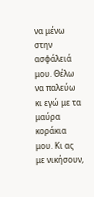να μένω στην ασφάλειά μου. Θέλω να παλεύω κι εγώ με τα μαύρα κοράκια μου. Κι ας με νικήσουν,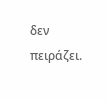δεν πειράζει.